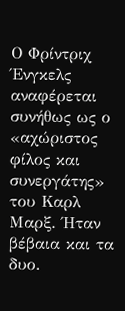Ο Φρίντριχ Ένγκελς αναφέρεται συνήθως ως ο «αχώριστος φίλος και συνεργάτης» του Καρλ Μαρξ. Ήταν βέβαια και τα δυο.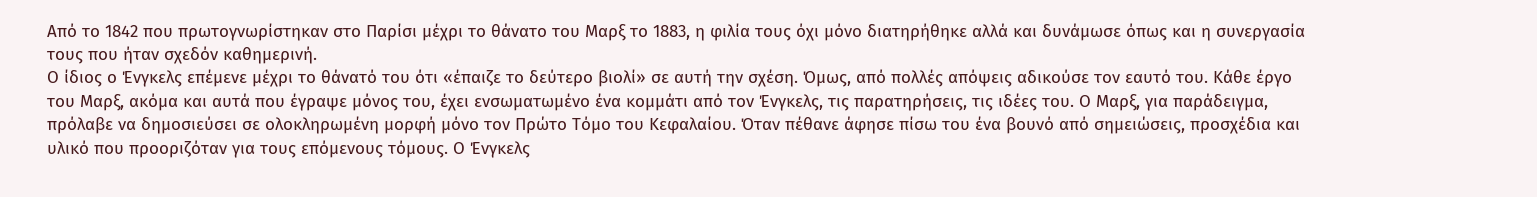Από το 1842 που πρωτογνωρίστηκαν στο Παρίσι μέχρι το θάνατο του Μαρξ το 1883, η φιλία τους όχι μόνο διατηρήθηκε αλλά και δυνάμωσε όπως και η συνεργασία τους που ήταν σχεδόν καθημερινή.
Ο ίδιος ο Ένγκελς επέμενε μέχρι το θάνατό του ότι «έπαιζε το δεύτερο βιολί» σε αυτή την σχέση. Όμως, από πολλές απόψεις αδικούσε τον εαυτό του. Κάθε έργο του Μαρξ, ακόμα και αυτά που έγραψε μόνος του, έχει ενσωματωμένο ένα κομμάτι από τον Ένγκελς, τις παρατηρήσεις, τις ιδέες του. Ο Μαρξ, για παράδειγμα, πρόλαβε να δημοσιεύσει σε ολοκληρωμένη μορφή μόνο τον Πρώτο Τόμο του Κεφαλαίου. Όταν πέθανε άφησε πίσω του ένα βουνό από σημειώσεις, προσχέδια και υλικό που προοριζόταν για τους επόμενους τόμους. Ο Ένγκελς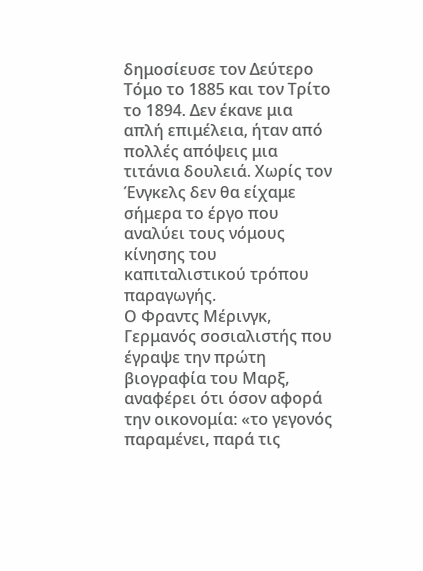δημοσίευσε τον Δεύτερο Τόμο το 1885 και τον Τρίτο το 1894. Δεν έκανε μια απλή επιμέλεια, ήταν από πολλές απόψεις μια τιτάνια δουλειά. Χωρίς τον Ένγκελς δεν θα είχαμε σήμερα το έργο που αναλύει τους νόμους κίνησης του καπιταλιστικού τρόπου παραγωγής.
Ο Φραντς Μέρινγκ, Γερμανός σοσιαλιστής που έγραψε την πρώτη βιογραφία του Μαρξ, αναφέρει ότι όσον αφορά την οικονομία: «το γεγονός παραμένει, παρά τις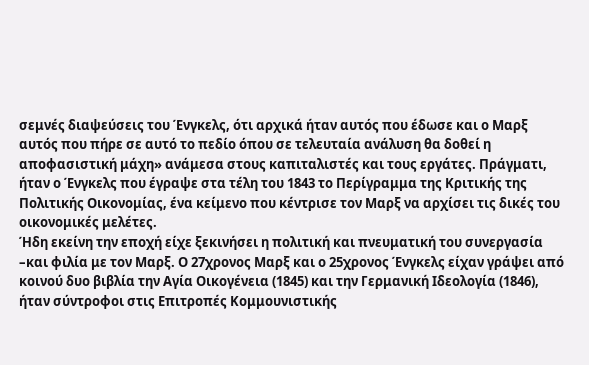σεμνές διαψεύσεις του Ένγκελς, ότι αρχικά ήταν αυτός που έδωσε και ο Μαρξ αυτός που πήρε σε αυτό το πεδίο όπου σε τελευταία ανάλυση θα δοθεί η αποφασιστική μάχη» ανάμεσα στους καπιταλιστές και τους εργάτες. Πράγματι, ήταν ο Ένγκελς που έγραψε στα τέλη του 1843 το Περίγραμμα της Κριτικής της Πολιτικής Οικονομίας, ένα κείμενο που κέντρισε τον Μαρξ να αρχίσει τις δικές του οικονομικές μελέτες.
Ήδη εκείνη την εποχή είχε ξεκινήσει η πολιτική και πνευματική του συνεργασία –και φιλία με τον Μαρξ. Ο 27χρονος Μαρξ και ο 25χρονος Ένγκελς είχαν γράψει από κοινού δυο βιβλία την Αγία Οικογένεια (1845) και την Γερμανική Ιδεολογία (1846), ήταν σύντροφοι στις Επιτροπές Κομμουνιστικής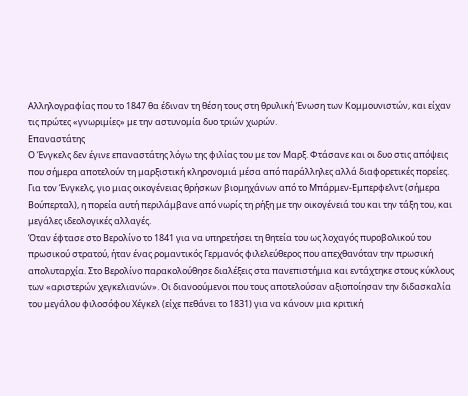Αλληλογραφίας που το 1847 θα έδιναν τη θέση τους στη θρυλική Ένωση των Κομμουνιστών, και είχαν τις πρώτες «γνωριμίες» με την αστυνομία δυο τριών χωρών.
Επαναστάτης
Ο Ένγκελς δεν έγινε επαναστάτης λόγω της φιλίας του με τον Μαρξ. Φτάσανε και οι δυο στις απόψεις που σήμερα αποτελούν τη μαρξιστική κληρονομιά μέσα από παράλληλες αλλά διαφορετικές πορείες. Για τον Ένγκελς, γιο μιας οικογένειας θρήσκων βιομηχάνων από το Μπάρμεν-Εμπερφελντ (σήμερα Βούπερταλ), η πορεία αυτή περιλάμβανε από νωρίς τη ρήξη με την οικογένειά του και την τάξη του, και μεγάλες ιδεολογικές αλλαγές.
Όταν έφτασε στο Βερολίνο το 1841 για να υπηρετήσει τη θητεία του ως λοχαγός πυροβολικού του πρωσικού στρατού, ήταν ένας ρομαντικός Γερμανός φιλελεύθερος που απεχθανόταν την πρωσική απολυταρχία. Στο Βερολίνο παρακολούθησε διαλέξεις στα πανεπιστήμια και εντάχτηκε στους κύκλους των «αριστερών χεγκελιανών». Οι διανοούμενοι που τους αποτελούσαν αξιοποίησαν την διδασκαλία του μεγάλου φιλοσόφου Χέγκελ (είχε πεθάνει το 1831) για να κάνουν μια κριτική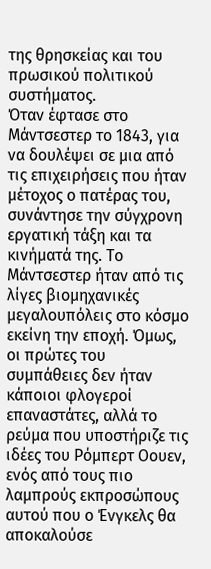της θρησκείας και του πρωσικού πολιτικού συστήματος.
Όταν έφτασε στο Μάντσεστερ το 1843, για να δουλέψει σε μια από τις επιχειρήσεις που ήταν μέτοχος ο πατέρας του, συνάντησε την σύγχρονη εργατική τάξη και τα κινήματά της. Το Μάντσεστερ ήταν από τις λίγες βιομηχανικές μεγαλουπόλεις στο κόσμο εκείνη την εποχή. Όμως, οι πρώτες του συμπάθειες δεν ήταν κάποιοι φλογεροί επαναστάτες, αλλά το ρεύμα που υποστήριζε τις ιδέες του Ρόμπερτ Οουεν, ενός από τους πιο λαμπρούς εκπροσώπους αυτού που ο Ένγκελς θα αποκαλούσε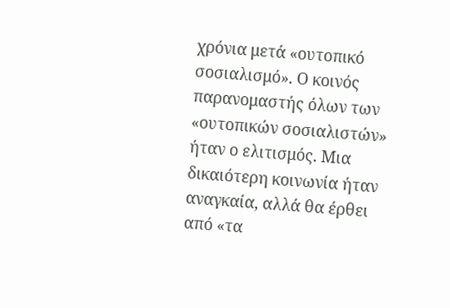χρόνια μετά «ουτοπικό σοσιαλισμό». Ο κοινός παρανομαστής όλων των «ουτοπικών σοσιαλιστών» ήταν ο ελιτισμός. Μια δικαιότερη κοινωνία ήταν αναγκαία, αλλά θα έρθει από «τα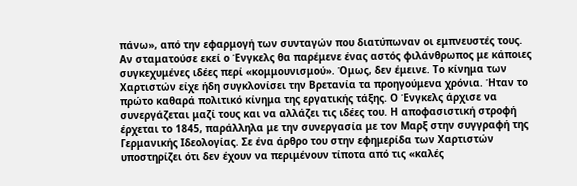πάνω», από την εφαρμογή των συνταγών που διατύπωναν οι εμπνευστές τους.
Αν σταματούσε εκεί ο Ένγκελς θα παρέμενε ένας αστός φιλάνθρωπος με κάποιες συγκεχυμένες ιδέες περί «κομμουνισμού». Όμως, δεν έμεινε. Το κίνημα των Χαρτιστών είχε ήδη συγκλονίσει την Βρετανία τα προηγούμενα χρόνια. Ήταν το πρώτο καθαρά πολιτικό κίνημα της εργατικής τάξης. Ο Ένγκελς άρχισε να συνεργάζεται μαζί τους και να αλλάζει τις ιδέες του. Η αποφασιστική στροφή έρχεται το 1845, παράλληλα με την συνεργασία με τον Μαρξ στην συγγραφή της Γερμανικής Ιδεολογίας. Σε ένα άρθρο του στην εφημερίδα των Χαρτιστών υποστηρίζει ότι δεν έχουν να περιμένουν τίποτα από τις «καλές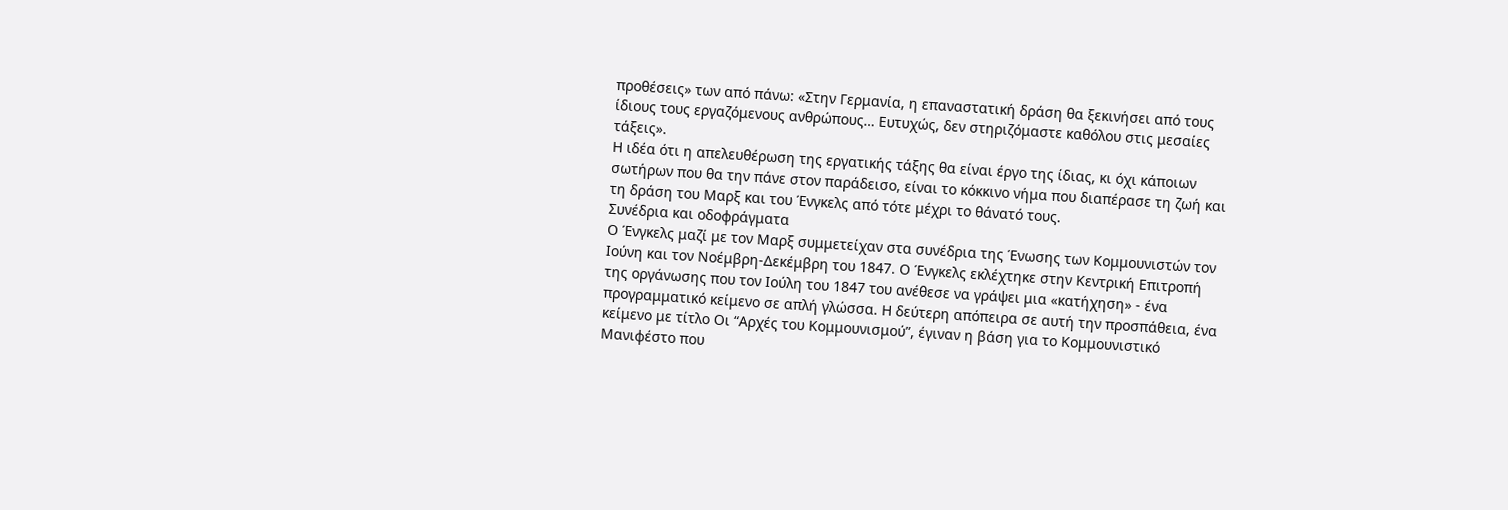προθέσεις» των από πάνω: «Στην Γερμανία, η επαναστατική δράση θα ξεκινήσει από τους ίδιους τους εργαζόμενους ανθρώπους… Ευτυχώς, δεν στηριζόμαστε καθόλου στις μεσαίες τάξεις».
Η ιδέα ότι η απελευθέρωση της εργατικής τάξης θα είναι έργο της ίδιας, κι όχι κάποιων σωτήρων που θα την πάνε στον παράδεισο, είναι το κόκκινο νήμα που διαπέρασε τη ζωή και τη δράση του Μαρξ και του Ένγκελς από τότε μέχρι το θάνατό τους.
Συνέδρια και οδοφράγματα
Ο Ένγκελς μαζί με τον Μαρξ συμμετείχαν στα συνέδρια της Ένωσης των Κομμουνιστών τον Ιούνη και τον Νοέμβρη-Δεκέμβρη του 1847. Ο Ένγκελς εκλέχτηκε στην Κεντρική Επιτροπή της οργάνωσης που τον Ιούλη του 1847 του ανέθεσε να γράψει μια «κατήχηση» - ένα προγραμματικό κείμενο σε απλή γλώσσα. Η δεύτερη απόπειρα σε αυτή την προσπάθεια, ένα κείμενο με τίτλο Οι “Αρχές του Κομμουνισμού”, έγιναν η βάση για το Κομμουνιστικό Μανιφέστο που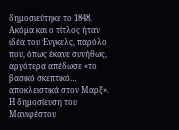δημοσιεύτηκε το 1848. Ακόμα και ο τίτλος ήταν ιδέα του Ένγκελς, παρόλο που, όπως έκανε συνήθως, αργότερα απέδωσε «το βασικό σκεπτικό… αποκλειστικά στον Μαρξ».
Η δημοσίευση του Μανιφέστου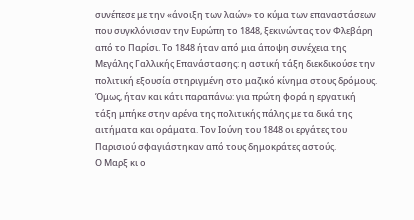συνέπεσε με την «άνοιξη των λαών» το κύμα των επαναστάσεων που συγκλόνισαν την Ευρώπη το 1848, ξεκινώντας τον Φλεβάρη από το Παρίσι. Το 1848 ήταν από μια άποψη συνέχεια της Μεγάλης Γαλλικής Επανάστασης: η αστική τάξη διεκδικούσε την πολιτική εξουσία στηριγμένη στο μαζικό κίνημα στους δρόμους. Όμως, ήταν και κάτι παραπάνω: για πρώτη φορά η εργατική τάξη μπήκε στην αρένα της πολιτικής πάλης με τα δικά της αιτήματα και οράματα. Τον Ιούνη του 1848 οι εργάτες του Παρισιού σφαγιάστηκαν από τους δημοκράτες αστούς.
Ο Μαρξ κι ο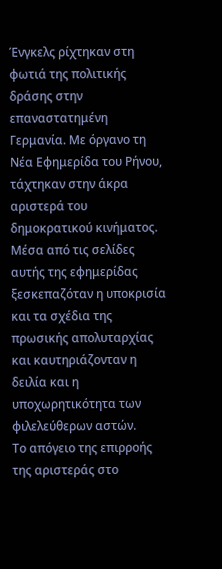Ένγκελς ρίχτηκαν στη φωτιά της πολιτικής δράσης στην επαναστατημένη Γερμανία. Με όργανο τη Νέα Εφημερίδα του Ρήνου, τάχτηκαν στην άκρα αριστερά του δημοκρατικού κινήματος. Μέσα από τις σελίδες αυτής της εφημερίδας ξεσκεπαζόταν η υποκρισία και τα σχέδια της πρωσικής απολυταρχίας και καυτηριάζονταν η δειλία και η υποχωρητικότητα των φιλελεύθερων αστών.
Το απόγειο της επιρροής της αριστεράς στο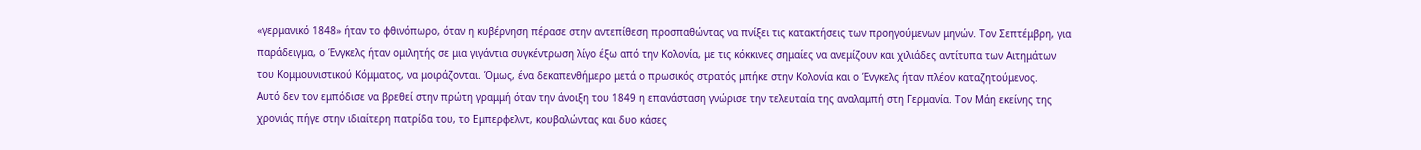«γερμανικό 1848» ήταν το φθινόπωρο, όταν η κυβέρνηση πέρασε στην αντεπίθεση προσπαθώντας να πνίξει τις κατακτήσεις των προηγούμενων μηνών. Τον Σεπτέμβρη, για παράδειγμα, ο Ένγκελς ήταν ομιλητής σε μια γιγάντια συγκέντρωση λίγο έξω από την Κολονία, με τις κόκκινες σημαίες να ανεμίζουν και χιλιάδες αντίτυπα των Αιτημάτων του Κομμουνιστικού Κόμματος, να μοιράζονται. Όμως, ένα δεκαπενθήμερο μετά ο πρωσικός στρατός μπήκε στην Κολονία και ο Ένγκελς ήταν πλέον καταζητούμενος.
Αυτό δεν τον εμπόδισε να βρεθεί στην πρώτη γραμμή όταν την άνοιξη του 1849 η επανάσταση γνώρισε την τελευταία της αναλαμπή στη Γερμανία. Τον Μάη εκείνης της χρονιάς πήγε στην ιδιαίτερη πατρίδα του, το Εμπερφελντ, κουβαλώντας και δυο κάσες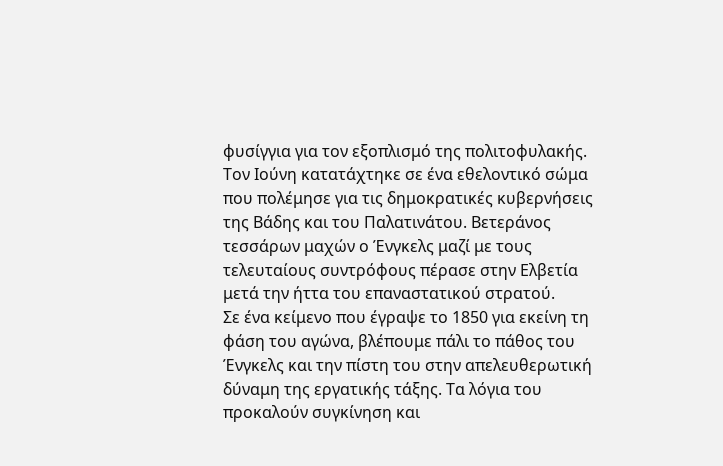φυσίγγια για τον εξοπλισμό της πολιτοφυλακής. Τον Ιούνη κατατάχτηκε σε ένα εθελοντικό σώμα που πολέμησε για τις δημοκρατικές κυβερνήσεις της Βάδης και του Παλατινάτου. Βετεράνος τεσσάρων μαχών ο Ένγκελς μαζί με τους τελευταίους συντρόφους πέρασε στην Ελβετία μετά την ήττα του επαναστατικού στρατού.
Σε ένα κείμενο που έγραψε το 1850 για εκείνη τη φάση του αγώνα, βλέπουμε πάλι το πάθος του Ένγκελς και την πίστη του στην απελευθερωτική δύναμη της εργατικής τάξης. Τα λόγια του προκαλούν συγκίνηση και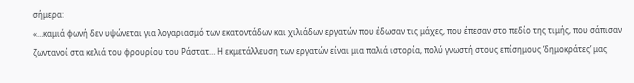σήμερα:
«…καμιά φωνή δεν υψώνεται για λογαριασμό των εκατοντάδων και χιλιάδων εργατών που έδωσαν τις μάχες, που έπεσαν στο πεδίο της τιμής, που σάπισαν ζωντανοί στα κελιά του φρουρίου του Ράστατ… Η εκμετάλλευση των εργατών είναι μια παλιά ιστορία, πολύ γνωστή στους επίσημους ‘δημοκράτες’ μας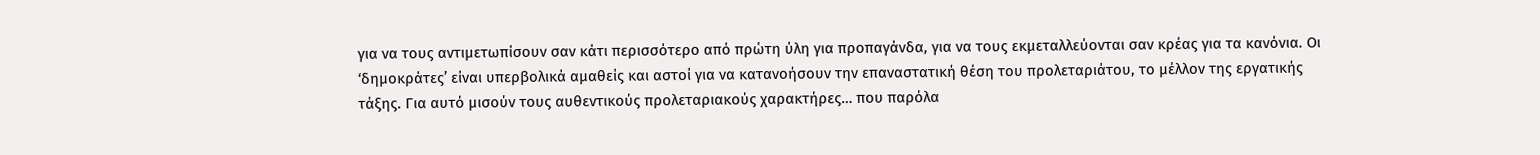για να τους αντιμετωπίσουν σαν κάτι περισσότερο από πρώτη ύλη για προπαγάνδα, για να τους εκμεταλλεύονται σαν κρέας για τα κανόνια. Οι ‘δημοκράτες’ είναι υπερβολικά αμαθείς και αστοί για να κατανοήσουν την επαναστατική θέση του προλεταριάτου, το μέλλον της εργατικής τάξης. Για αυτό μισούν τους αυθεντικούς προλεταριακούς χαρακτήρες… που παρόλα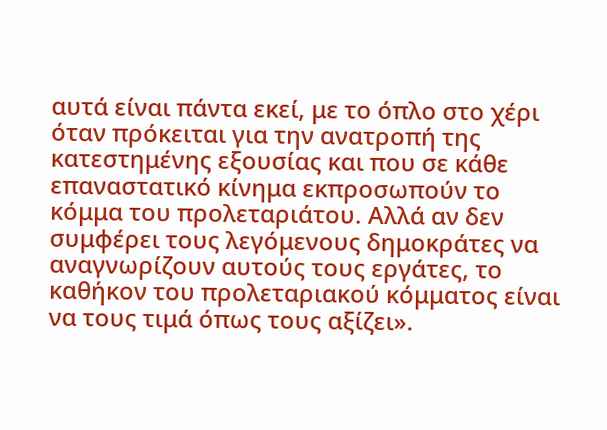αυτά είναι πάντα εκεί, με το όπλο στο χέρι όταν πρόκειται για την ανατροπή της κατεστημένης εξουσίας και που σε κάθε επαναστατικό κίνημα εκπροσωπούν το κόμμα του προλεταριάτου. Αλλά αν δεν συμφέρει τους λεγόμενους δημοκράτες να αναγνωρίζουν αυτούς τους εργάτες, το καθήκον του προλεταριακού κόμματος είναι να τους τιμά όπως τους αξίζει».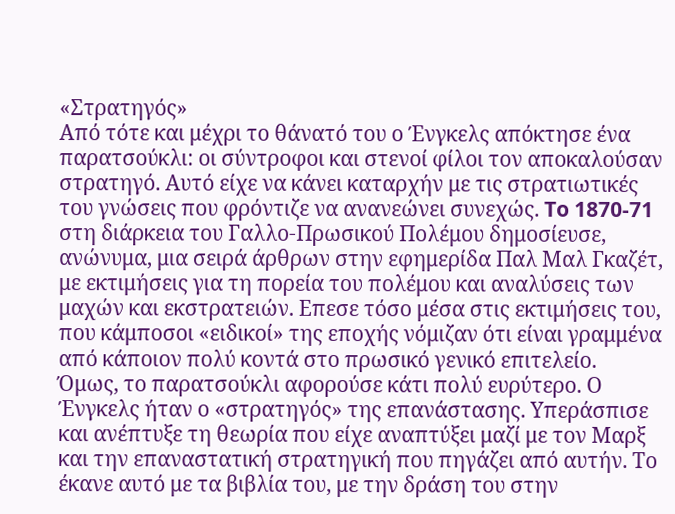«Στρατηγός»
Από τότε και μέχρι το θάνατό του ο Ένγκελς απόκτησε ένα παρατσούκλι: οι σύντροφοι και στενοί φίλοι τον αποκαλούσαν στρατηγό. Αυτό είχε να κάνει καταρχήν με τις στρατιωτικές του γνώσεις που φρόντιζε να ανανεώνει συνεχώς. To 1870-71 στη διάρκεια του Γαλλο-Πρωσικού Πολέμου δημοσίευσε, ανώνυμα, μια σειρά άρθρων στην εφημερίδα Παλ Μαλ Γκαζέτ, με εκτιμήσεις για τη πορεία του πολέμου και αναλύσεις των μαχών και εκστρατειών. Επεσε τόσο μέσα στις εκτιμήσεις του, που κάμποσοι «ειδικοί» της εποχής νόμιζαν ότι είναι γραμμένα από κάποιον πολύ κοντά στο πρωσικό γενικό επιτελείο.
Όμως, το παρατσούκλι αφορούσε κάτι πολύ ευρύτερο. Ο Ένγκελς ήταν ο «στρατηγός» της επανάστασης. Υπεράσπισε και ανέπτυξε τη θεωρία που είχε αναπτύξει μαζί με τον Μαρξ και την επαναστατική στρατηγική που πηγάζει από αυτήν. Το έκανε αυτό με τα βιβλία του, με την δράση του στην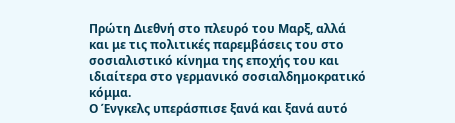Πρώτη Διεθνή στο πλευρό του Μαρξ, αλλά και με τις πολιτικές παρεμβάσεις του στο σοσιαλιστικό κίνημα της εποχής του και ιδιαίτερα στο γερμανικό σοσιαλδημοκρατικό κόμμα.
Ο Ένγκελς υπεράσπισε ξανά και ξανά αυτό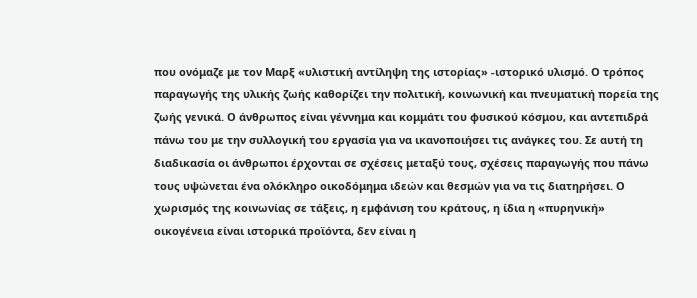που ονόμαζε με τον Μαρξ «υλιστική αντίληψη της ιστορίας» -ιστορικό υλισμό. Ο τρόπος παραγωγής της υλικής ζωής καθορίζει την πολιτική, κοινωνική και πνευματική πορεία της ζωής γενικά. Ο άνθρωπος είναι γέννημα και κομμάτι του φυσικού κόσμου, και αντεπιδρά πάνω του με την συλλογική του εργασία για να ικανοποιήσει τις ανάγκες του. Σε αυτή τη διαδικασία οι άνθρωποι έρχονται σε σχέσεις μεταξύ τους, σχέσεις παραγωγής που πάνω τους υψώνεται ένα ολόκληρο οικοδόμημα ιδεών και θεσμών για να τις διατηρήσει. Ο χωρισμός της κοινωνίας σε τάξεις, η εμφάνιση του κράτους, η ίδια η «πυρηνική» οικογένεια είναι ιστορικά προϊόντα, δεν είναι η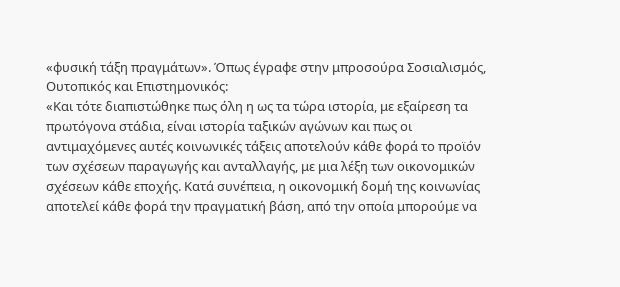«φυσική τάξη πραγμάτων». Όπως έγραφε στην μπροσούρα Σοσιαλισμός, Ουτοπικός και Επιστημονικός:
«Και τότε διαπιστώθηκε πως όλη η ως τα τώρα ιστορία, με εξαίρεση τα πρωτόγονα στάδια, είναι ιστορία ταξικών αγώνων και πως οι αντιμαχόμενες αυτές κοινωνικές τάξεις αποτελούν κάθε φορά το προϊόν των σχέσεων παραγωγής και ανταλλαγής, με μια λέξη των οικονομικών σχέσεων κάθε εποχής. Κατά συνέπεια, η οικονομική δομή της κοινωνίας αποτελεί κάθε φορά την πραγματική βάση, από την οποία μπορούμε να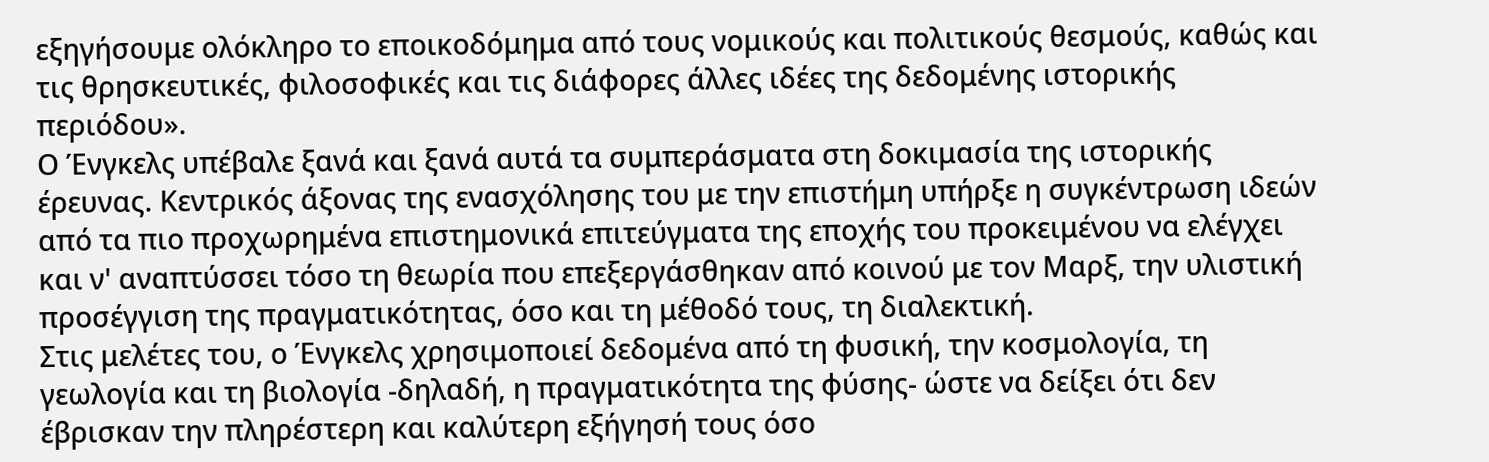εξηγήσουμε ολόκληρο το εποικοδόμημα από τους νομικούς και πολιτικούς θεσμούς, καθώς και τις θρησκευτικές, φιλοσοφικές και τις διάφορες άλλες ιδέες της δεδομένης ιστορικής περιόδου».
Ο Ένγκελς υπέβαλε ξανά και ξανά αυτά τα συμπεράσματα στη δοκιμασία της ιστορικής έρευνας. Κεντρικός άξονας της ενασχόλησης του με την επιστήμη υπήρξε η συγκέντρωση ιδεών από τα πιο προχωρημένα επιστημονικά επιτεύγματα της εποχής του προκειμένου να ελέγχει και ν' αναπτύσσει τόσο τη θεωρία που επεξεργάσθηκαν από κοινού με τον Μαρξ, την υλιστική προσέγγιση της πραγματικότητας, όσο και τη μέθοδό τους, τη διαλεκτική.
Στις μελέτες του, ο Ένγκελς χρησιμοποιεί δεδομένα από τη φυσική, την κοσμολογία, τη γεωλογία και τη βιολογία -δηλαδή, η πραγματικότητα της φύσης- ώστε να δείξει ότι δεν έβρισκαν την πληρέστερη και καλύτερη εξήγησή τους όσο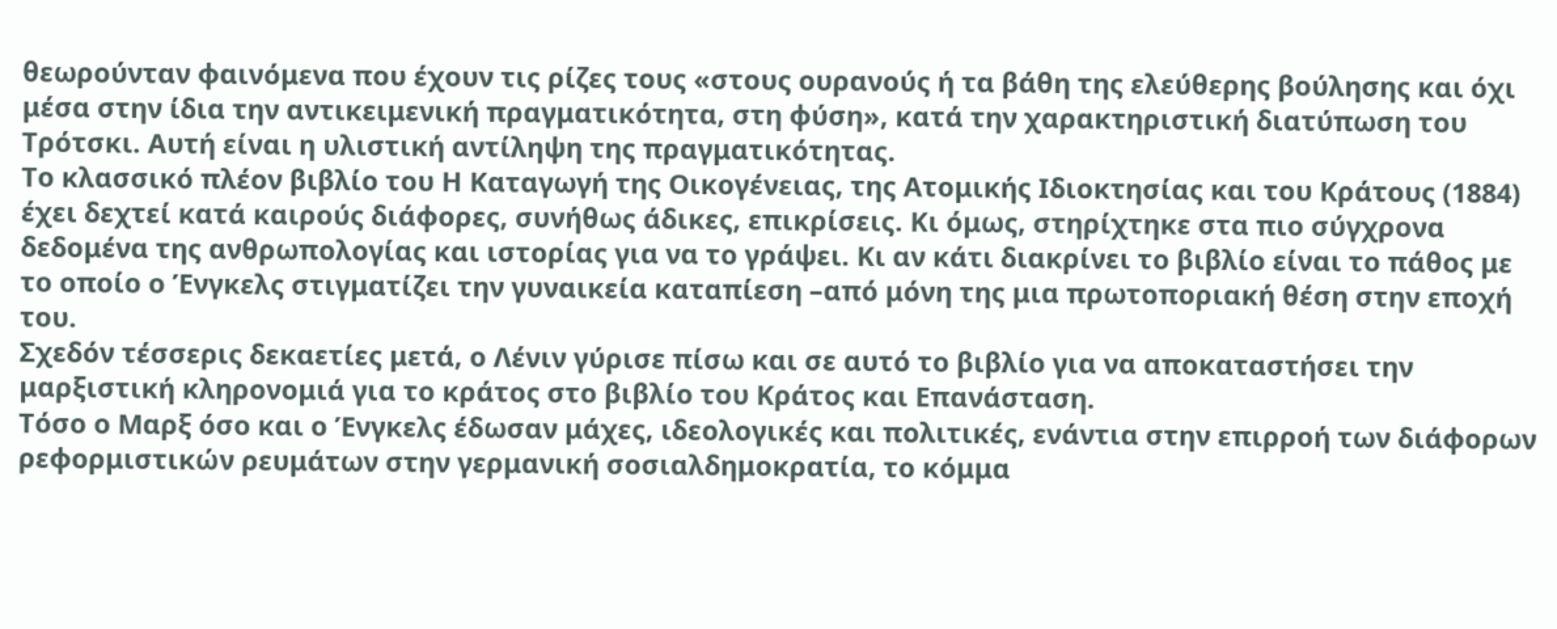θεωρούνταν φαινόμενα που έχουν τις ρίζες τους «στους ουρανούς ή τα βάθη της ελεύθερης βούλησης και όχι μέσα στην ίδια την αντικειμενική πραγματικότητα, στη φύση», κατά την χαρακτηριστική διατύπωση του Τρότσκι. Αυτή είναι η υλιστική αντίληψη της πραγματικότητας.
Το κλασσικό πλέον βιβλίο του Η Καταγωγή της Οικογένειας, της Ατομικής Ιδιοκτησίας και του Κράτους (1884) έχει δεχτεί κατά καιρούς διάφορες, συνήθως άδικες, επικρίσεις. Κι όμως, στηρίχτηκε στα πιο σύγχρονα δεδομένα της ανθρωπολογίας και ιστορίας για να το γράψει. Κι αν κάτι διακρίνει το βιβλίο είναι το πάθος με το οποίο ο Ένγκελς στιγματίζει την γυναικεία καταπίεση –από μόνη της μια πρωτοποριακή θέση στην εποχή του.
Σχεδόν τέσσερις δεκαετίες μετά, ο Λένιν γύρισε πίσω και σε αυτό το βιβλίο για να αποκαταστήσει την μαρξιστική κληρονομιά για το κράτος στο βιβλίο του Κράτος και Επανάσταση.
Τόσο ο Μαρξ όσο και ο Ένγκελς έδωσαν μάχες, ιδεολογικές και πολιτικές, ενάντια στην επιρροή των διάφορων ρεφορμιστικών ρευμάτων στην γερμανική σοσιαλδημοκρατία, το κόμμα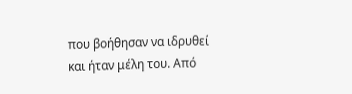που βοήθησαν να ιδρυθεί και ήταν μέλη του. Από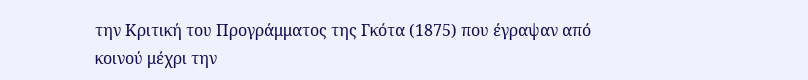την Κριτική του Προγράμματος της Γκότα (1875) που έγραψαν από κοινού μέχρι την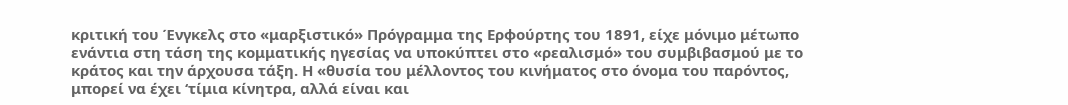κριτική του Ένγκελς στο «μαρξιστικό» Πρόγραμμα της Ερφούρτης του 1891, είχε μόνιμο μέτωπο ενάντια στη τάση της κομματικής ηγεσίας να υποκύπτει στο «ρεαλισμό» του συμβιβασμού με το κράτος και την άρχουσα τάξη. Η «θυσία του μέλλοντος του κινήματος στο όνομα του παρόντος, μπορεί να έχει ‘τίμια κίνητρα, αλλά είναι και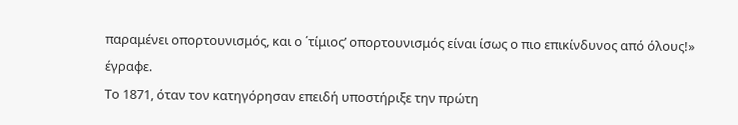παραμένει οπορτουνισμός, και ο ΄τίμιος’ οπορτουνισμός είναι ίσως ο πιο επικίνδυνος από όλους!» έγραφε.
Το 1871, όταν τον κατηγόρησαν επειδή υποστήριξε την πρώτη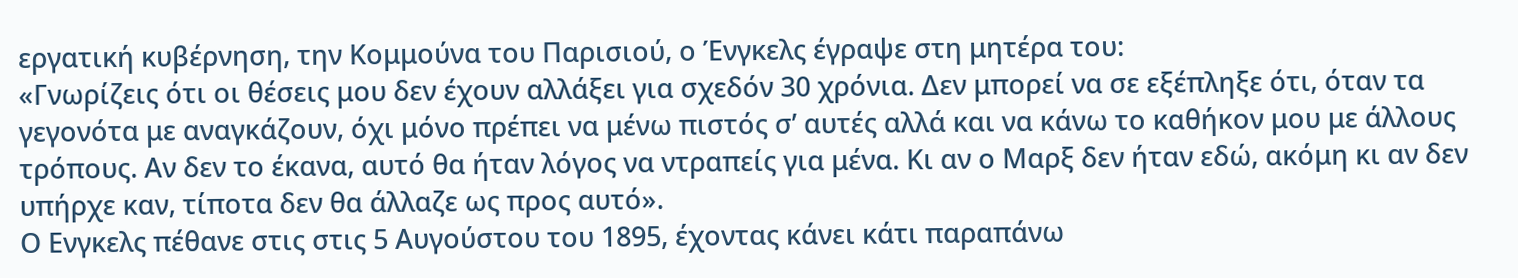εργατική κυβέρνηση, την Κομμούνα του Παρισιού, ο Ένγκελς έγραψε στη μητέρα του:
«Γνωρίζεις ότι οι θέσεις μου δεν έχουν αλλάξει για σχεδόν 30 χρόνια. Δεν μπορεί να σε εξέπληξε ότι, όταν τα γεγονότα με αναγκάζουν, όχι μόνο πρέπει να μένω πιστός σ’ αυτές αλλά και να κάνω το καθήκον μου με άλλους τρόπους. Αν δεν το έκανα, αυτό θα ήταν λόγος να ντραπείς για μένα. Κι αν ο Μαρξ δεν ήταν εδώ, ακόμη κι αν δεν υπήρχε καν, τίποτα δεν θα άλλαζε ως προς αυτό».
Ο Ενγκελς πέθανε στις στις 5 Αυγούστου του 1895, έχοντας κάνει κάτι παραπάνω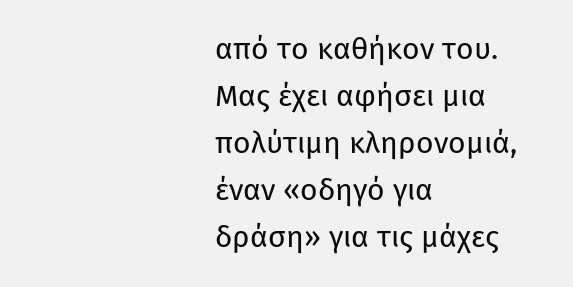από το καθήκον του. Μας έχει αφήσει μια πολύτιμη κληρονομιά, έναν «οδηγό για δράση» για τις μάχες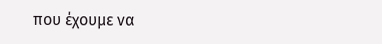που έχουμε να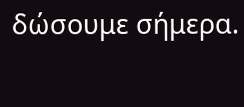δώσουμε σήμερα.